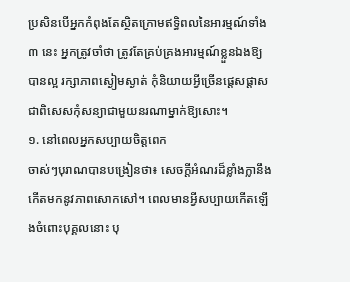ប្រសិនបើអ្នកកំពុងតែស្ថិតក្រោមឥទ្ធិពលនៃអារម្មណ៍ទាំង ៣ នេះ អ្នកត្រូវចាំថា ត្រូវតែគ្រប់គ្រងអារម្មណ៍ខ្លួនឯងឱ្យបានល្អ រក្សាភាពស្ងៀមស្ងាត់ កុំនិយាយអ្វីច្រើនផ្ដេសផ្ដាស ជាពិសេសកុំសន្យាជាមួយនរណាម្នាក់ឱ្យសោះ។
១. នៅពេលអ្នកសប្បាយចិត្តពេក
ចាស់ៗបុរាណបានបង្រៀនថា៖ សេចក្តីអំណរដ៏ខ្លាំងក្លានឹងកើតមកនូវភាពសោកសៅ។ ពេលមានអ្វីសប្បាយកើតឡើងចំពោះបុគ្គលនោះ បុ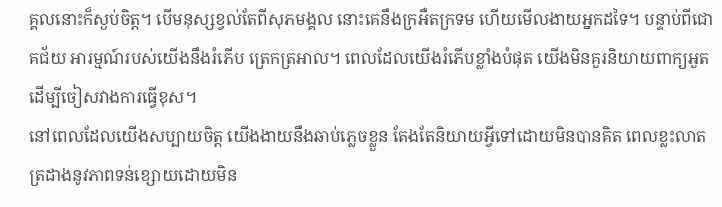គ្គលនោះក៏ស្ងប់ចិត្ត។ បើមនុស្សខ្វល់តែពីសុភមង្គល នោះគេនឹងក្រអឺតក្រទម ហើយមើលងាយអ្នកដទៃ។ បន្ទាប់ពីជោគជ័យ អារម្មណ៍របស់យើងនឹងរំភើប ត្រេកត្រអាល។ ពេលដែលយើងរំភើបខ្លាំងបំផុត យើងមិនគួរនិយាយពាក្យអួតដើម្បីចៀសវាងការធ្វើខុស។
នៅពេលដែលយើងសប្បាយចិត្ត យើងងាយនឹងឆាប់ភ្លេចខ្លួន តែងតែនិយាយអ្វីទៅដោយមិនបានគិត ពេលខ្លះលាតត្រដាងនូវភាពទន់ខ្សោយដោយមិន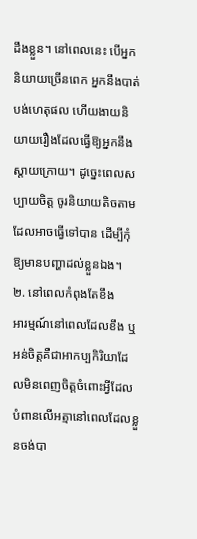ដឹងខ្លួន។ នៅពេលនេះ បើអ្នកនិយាយច្រើនពេក អ្នកនឹងបាត់បង់ហេតុផល ហើយងាយនិយាយរឿងដែលធ្វើឱ្យអ្នកនឹងស្ដាយក្រោយ។ ដូច្នេះពេលសប្បាយចិត្ត ចូរនិយាយតិចតាមដែលអាចធ្វើទៅបាន ដើម្បីកុំឱ្យមានបញ្ហាដល់ខ្លួនឯង។
២. នៅពេលកំពុងតែខឹង
អារម្មណ៍នៅពេលដែលខឹង ឬអន់ចិត្តគឺជាអាកប្បកិរិយាដែលមិនពេញចិត្តចំពោះអ្វីដែលបំពានលើអត្មានៅពេលដែលខ្លួនចង់បា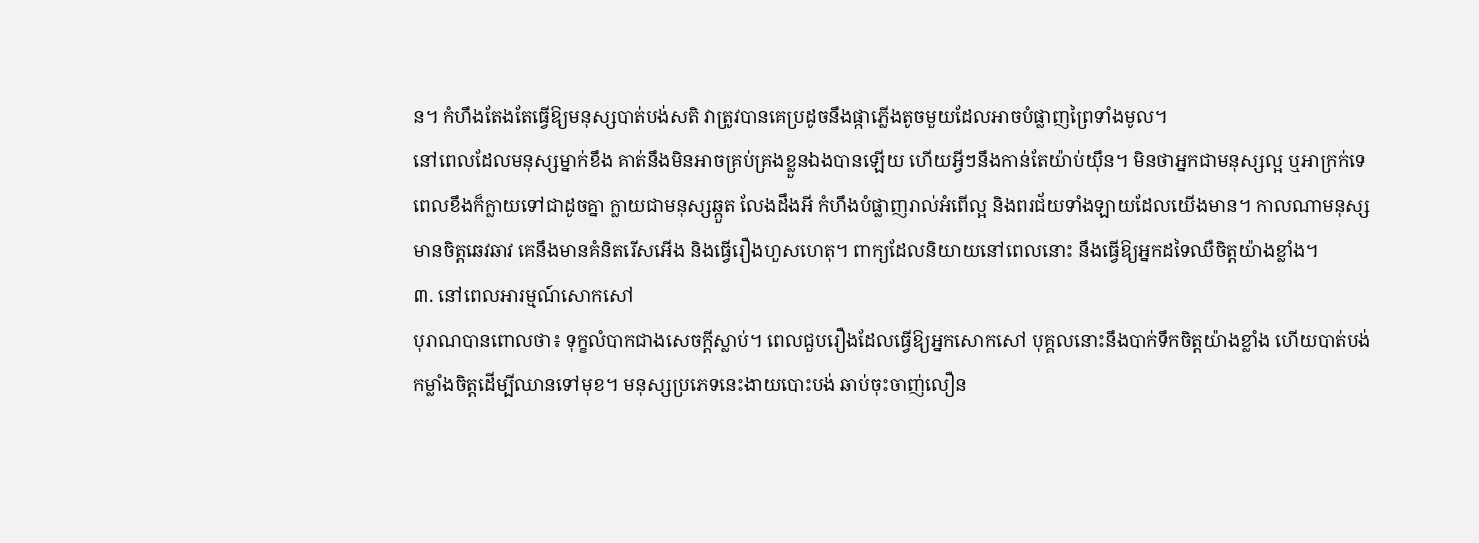ន។ កំហឹងតែងតែធ្វើឱ្យមនុស្សបាត់បង់សតិ វាត្រូវបានគេប្រដូចនឹងផ្កាភ្លើងតូចមួយដែលអាចបំផ្លាញព្រៃទាំងមូល។
នៅពេលដែលមនុស្សម្នាក់ខឹង គាត់នឹងមិនអាចគ្រប់គ្រងខ្លួនឯងបានឡើយ ហើយអ្វីៗនឹងកាន់តែយ៉ាប់យ៉ឹន។ មិនថាអ្នកជាមនុស្សល្អ ឬអាក្រក់ទេ ពេលខឹងក៏ក្លាយទៅជាដូចគ្នា ក្លាយជាមនុស្សឆ្កួត លែងដឹងអី កំហឹងបំផ្លាញរាល់អំពើល្អ និងពរជ័យទាំងឡាយដែលយើងមាន។ កាលណាមនុស្សមានចិត្តឆេវឆាវ គេនឹងមានគំនិតរើសអើង និងធ្វើរឿងហួសហេតុ។ ពាក្យដែលនិយាយនៅពេលនោះ នឹងធ្វើឱ្យអ្នកដទៃឈឺចិត្តយ៉ាងខ្លាំង។
៣. នៅពេលអារម្មណ៍សោកសៅ
បុរាណបានពោលថា៖ ទុក្ខលំបាកជាងសេចក្ដីស្លាប់។ ពេលជួបរឿងដែលធ្វើឱ្យអ្នកសោកសៅ បុគ្គលនោះនឹងបាក់ទឹកចិត្តយ៉ាងខ្លាំង ហើយបាត់បង់កម្លាំងចិត្តដើម្បីឈានទៅមុខ។ មនុស្សប្រភេទនេះងាយបោះបង់ ឆាប់ចុះចាញ់លឿន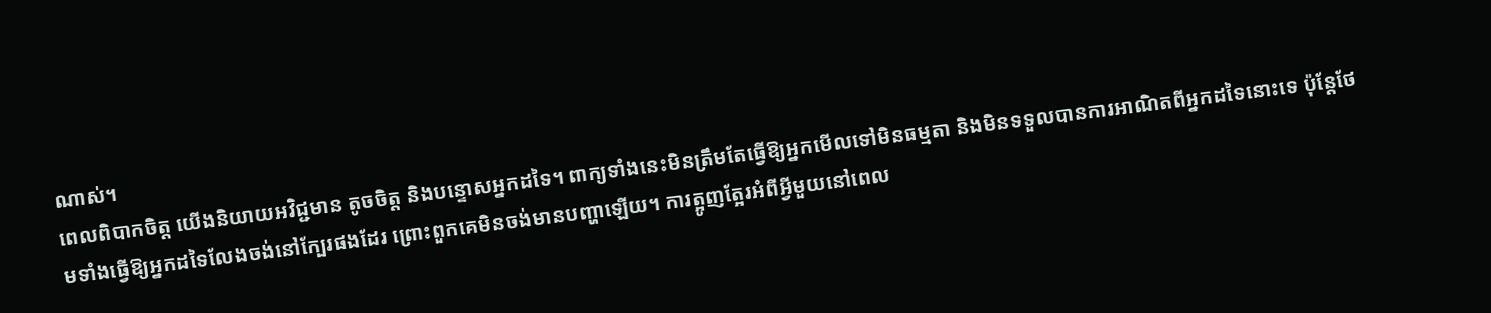ណាស់។
ពេលពិបាកចិត្ត យើងនិយាយអវិជ្ជមាន តូចចិត្ត និងបន្ទោសអ្នកដទៃ។ ពាក្យទាំងនេះមិនត្រឹមតែធ្វើឱ្យអ្នកមើលទៅមិនធម្មតា និងមិនទទួលបានការអាណិតពីអ្នកដទៃនោះទេ ប៉ុន្តែថែមទាំងធ្វើឱ្យអ្នកដទៃលែងចង់នៅក្បែរផងដែរ ព្រោះពួកគេមិនចង់មានបញ្ហាឡើយ។ ការត្អូញត្អែរអំពីអ្វីមួយនៅពេល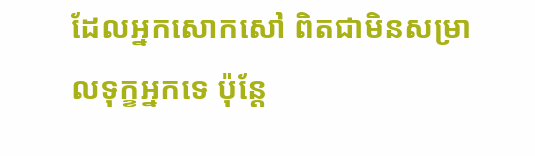ដែលអ្នកសោកសៅ ពិតជាមិនសម្រាលទុក្ខអ្នកទេ ប៉ុន្តែ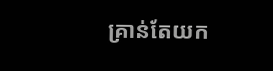គ្រាន់តែយក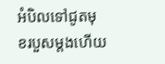អំបិលទៅជូតមុខរបួសម្តងហើយ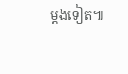ម្តងទៀត៕